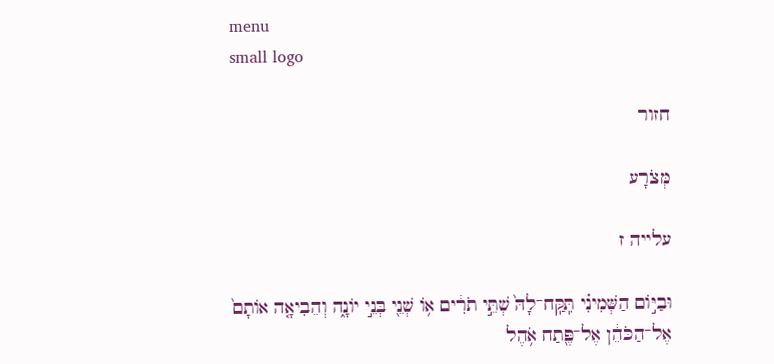menu
small logo

חזור

מְּצֹרָע

עלייה ז

וּבַיּ֣וֹם הַשְּׁמִינִ֗י תִּֽקַּֽח־לָהּ֙ שְׁתֵּ֣י תֹרִ֔ים א֥וֹ שְׁנֵ֖י בְּנֵ֣י יוֹנָ֑ה וְהֵבִיאָ֤ה אוֹתָם֙ אֶל־הַכֹּהֵ֔ן אֶל־פֶּ֖תַח אֹ֥הֶל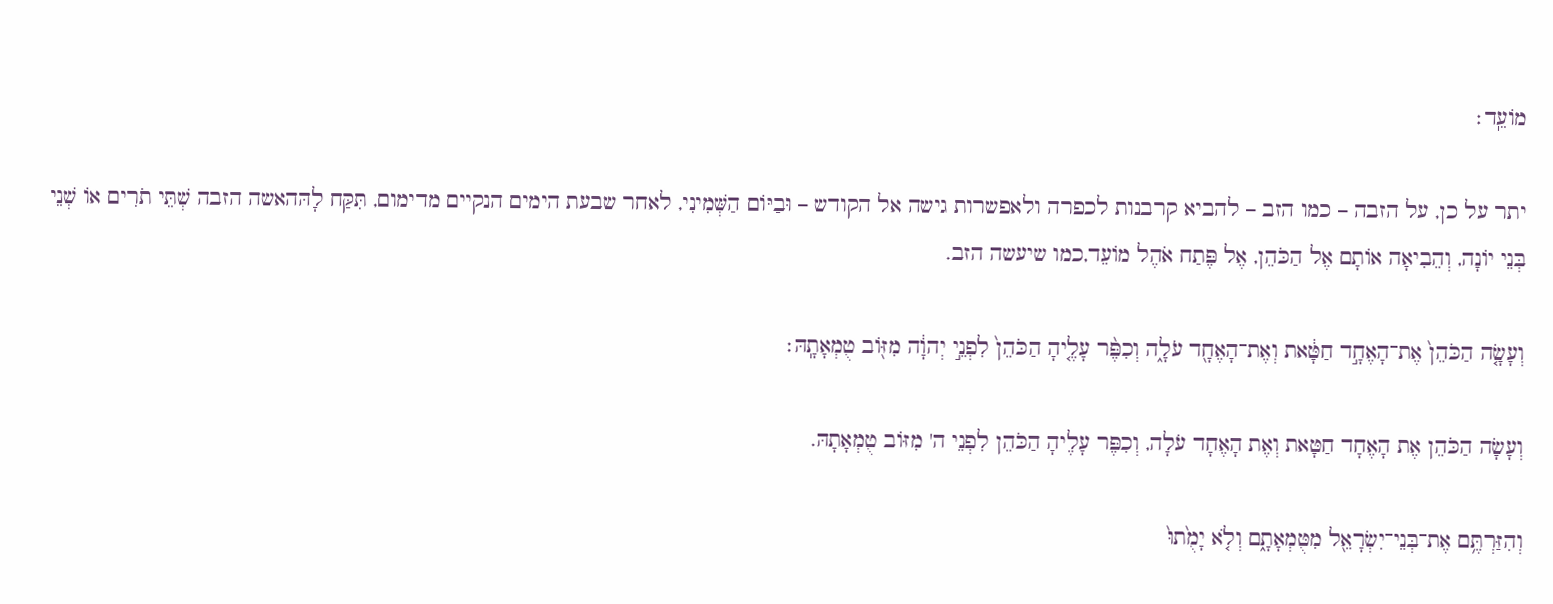מוֹעֵֽד׃

יתר על כן, על הזבה – כמו הזב – להביא קרבנות לכפרה ולאפשרות גישה אל הקודש – וּבַיּוֹם הַשְּׁמִינִי, לאחר שבעת הימים הנקיים מדימום, תִּקַּח לָהּהאשה הזבה שְׁתֵּי תֹרִים אוֹ שְׁנֵי בְּנֵי יוֹנָה, וְהֵבִיאָה אוֹתָם אֶל הַכֹּהֵן, אֶל פֶּתַח אֹהֶל מוֹעֵד,כמו שיעשה הזב.

וְעָשָׂ֤ה הַכֹּהֵן֙ אֶת־הָאֶחָ֣ד חַטָּ֔את וְאֶת־הָאֶחָ֖ד עֹלָ֑ה וְכִפֶּ֨ר עָלֶ֤יהָ הַכֹּהֵן֙ לִפְנֵ֣י יְהוָ֔ה מִזּ֖וֹב טֻמְאָתָֽהּ׃

וְעָשָׂה הַכֹּהֵן אֶת הָאֶחָד חַטָּאת וְאֶת הָאֶחָד עֹלָה, וְכִפֶּר עָלֶיהָ הַכֹּהֵן לִפְנֵי ה' מִזּוֹב טֻמְאָתָהּ.

וְהִזַּרְתֶּ֥ם אֶת־בְּנֵי־יִשְׂרָאֵ֖ל מִטֻּמְאָתָ֑ם וְלֹ֤א יָמֻ֙תוּ֙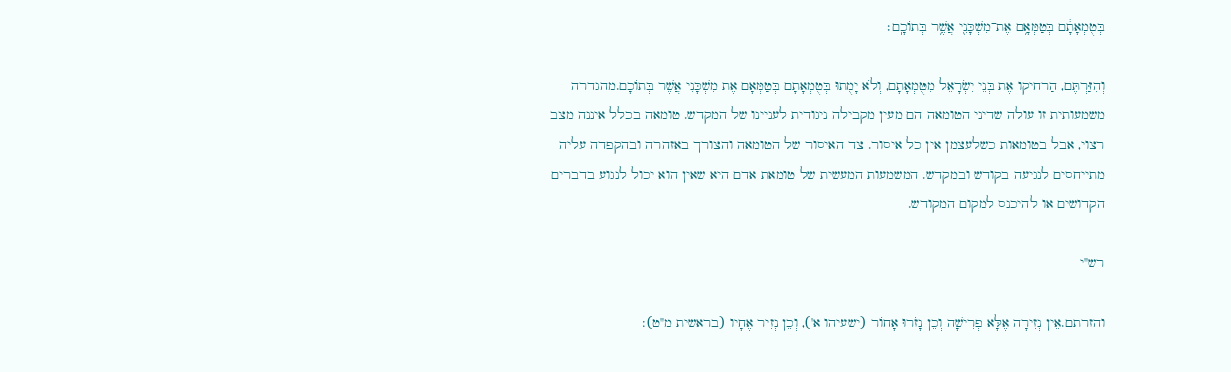בְּטֻמְאָתָ֔ם בְּטַמְּאָ֥ם אֶת־מִשְׁכָּנִ֖י אֲשֶׁ֥ר בְּתוֹכָֽם׃

וְהִזַּרְתֶּם, הַרחיקו אֶת בְּנֵי יִשְׂרָאֵל מִטֻּמְאָתָם, וְלֹא יָמֻתוּ בְּטֻמְאָתָם בְּטַמְּאָם אֶת מִשְׁכָּנִי אֲשֶׁר בְּתוֹכָם.מהגדרה משמעותית זו עולה שדיני הטומאה הם מעין מקבילה ניגודית לעניינו של המקדש. טומאה בכלל איננה מצב רצוי, אבל בטומאות כשלעצמן אין כל איסור. צד האיסור של הטומאה והצורך באזהרה ובהקפדה עליה מתייחסים לנגיעה בקודש ובמקדש. המשמעות המעשית של טומאת אדם היא שאין הוא יכול לנגוע בדברים הקדושים או להיכנס למקום המקודש.

רש"י

והזרתם.אֵין נְזִירָה אֶלָּא פְרִישָׁה וְכֵן נָזֹרוּ אָחוֹר (ישעיהו א'), וְכֵן נְזִיר אֶחָיו (בראשית מ"ט):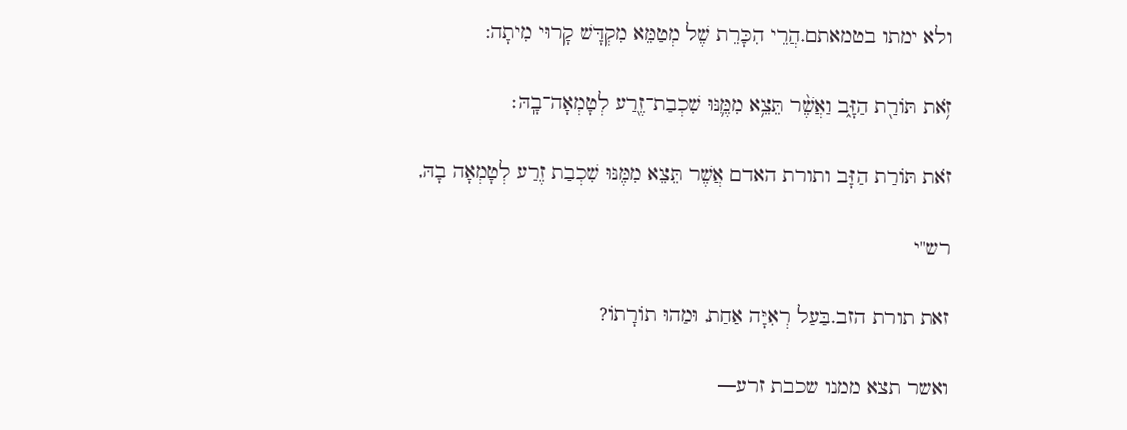ולא ימתו בטמאתם.הֲרֵי הִכָּרֵת שֶׁל מְטַמֵּא מִקְדָּשׁ קָרוּי מִיתָה:

זֹ֥את תּוֹרַ֖ת הַזָּ֑ב וַאֲשֶׁ֨ר תֵּצֵ֥א מִמֶּ֛נּוּ שִׁכְבַת־זֶ֖רַע לְטָמְאָה־בָֽהּ׃

זֹאת תּוֹרַת הַזָּב ותורת האדם אֲשֶׁר תֵּצֵא מִמֶּנּוּ שִׁכְבַת זֶרַע לְטָמְאָה בָהּ,

רש"י

זאת תורת הזב.בַּעַל רְאִיָּה אַחַת, וּמַהוּ תוֹרָתוֹ?

ואשר תצא ממנו שכבת זרע—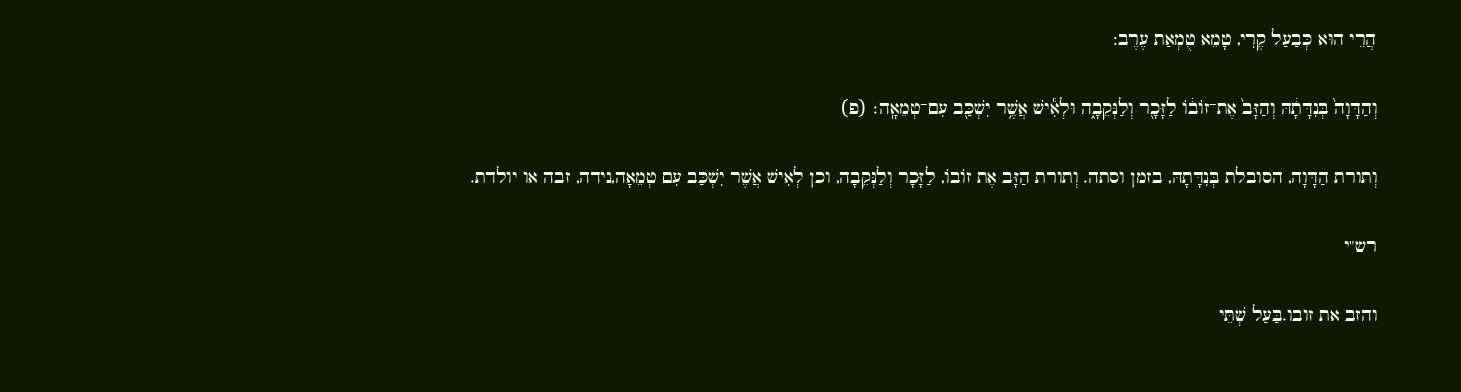הֲרֵי הוּא כְּבַעַל קֶרִי, טָמֵא טֻמְאַת עֶרֶב:

וְהַדָּוָה֙ בְּנִדָּתָ֔הּ וְהַזָּב֙ אֶת־זוֹב֔וֹ לַזָּכָ֖ר וְלַנְּקֵבָ֑ה וּלְאִ֕ישׁ אֲשֶׁ֥ר יִשְׁכַּ֖ב עִם־טְמֵאָֽה׃ (פ)

וְתורת הַדָּוָה, הסובלת בְּנִדָּתָהּ, בזמן וסתה. וְתורת הַזָּב אֶת זוֹבוֹ, לַזָּכָר וְלַנְּקֵבָה, וכן לְאִישׁ אֲשֶׁר יִשְׁכַּב עִם טְמֵאָה,נידה, זבה או יולדת.

רש"י

והזב את זובו.בַּעַל שְׁתֵּי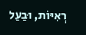רְאִיּוֹת, וּבַעַל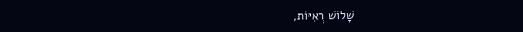שָׁלוֹשׁ רְאִיּוֹת,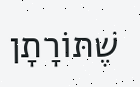שֶׁתּוֹרָתָן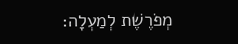מְפֹרֶשֶׁת לְמַעְלָה: